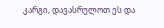კარგი, დავასრულოთ ეს და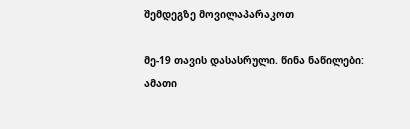შემდეგზე მოვილაპარაკოთ

მე-19 თავის დასასრული. წინა ნაწილები:
ამათი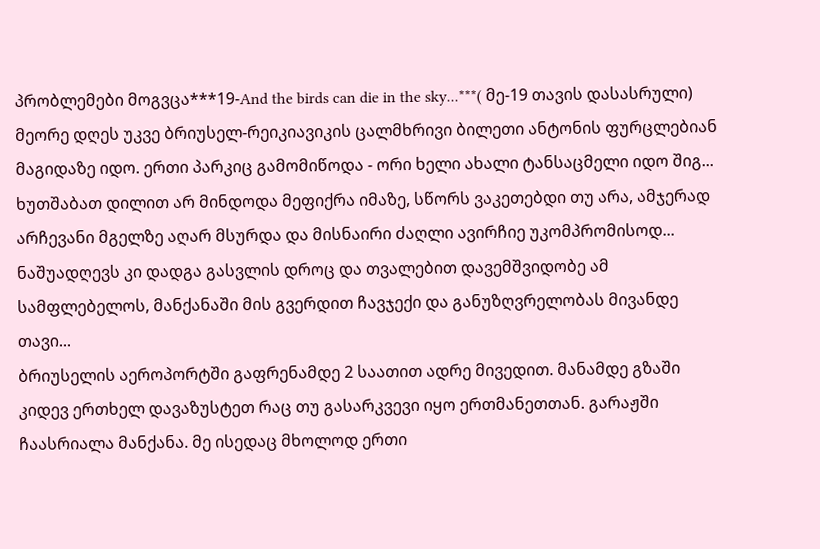პრობლემები მოგვცა***19-And the birds can die in the sky...***( მე-19 თავის დასასრული)
მეორე დღეს უკვე ბრიუსელ-რეიკიავიკის ცალმხრივი ბილეთი ანტონის ფურცლებიან მაგიდაზე იდო. ერთი პარკიც გამომიწოდა - ორი ხელი ახალი ტანსაცმელი იდო შიგ...
ხუთშაბათ დილით არ მინდოდა მეფიქრა იმაზე, სწორს ვაკეთებდი თუ არა, ამჯერად არჩევანი მგელზე აღარ მსურდა და მისნაირი ძაღლი ავირჩიე უკომპრომისოდ... ნაშუადღევს კი დადგა გასვლის დროც და თვალებით დავემშვიდობე ამ სამფლებელოს, მანქანაში მის გვერდით ჩავჯექი და განუზღვრელობას მივანდე თავი...
ბრიუსელის აეროპორტში გაფრენამდე 2 საათით ადრე მივედით. მანამდე გზაში კიდევ ერთხელ დავაზუსტეთ რაც თუ გასარკვევი იყო ერთმანეთთან. გარაჟში ჩაასრიალა მანქანა. მე ისედაც მხოლოდ ერთი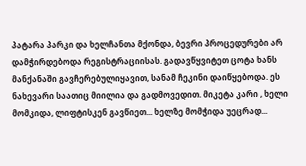პატარა პარკი და ხელჩანთა მქონდა, ბევრი პროცედურები არ დამჭირდებოდა რეგისტრაციისას. გადავწყვიტეთ ცოტა ხანს მანქანაში გავჩერებულიყავით, სანამ ჩეკინი დაიწყებოდა. ეს ნახევარი საათიც მიილია და გადმოვედით. მიკეტა კარი , ხელი მომკიდა, ლიფტისკენ გავწიეთ... ხელზე მომჭიდა უეცრად...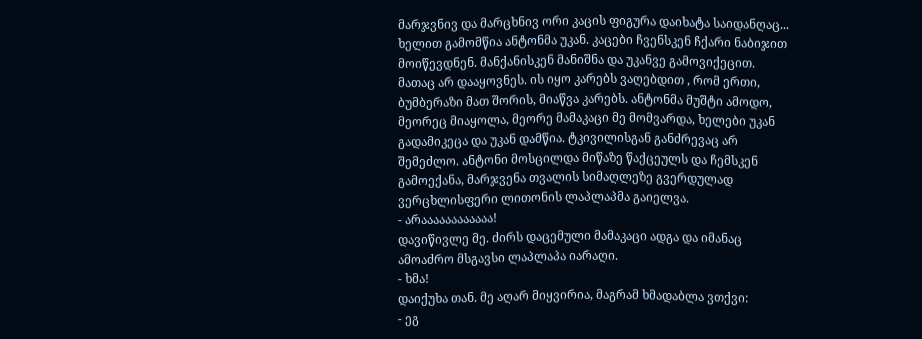მარჯვნივ და მარცხნივ ორი კაცის ფიგურა დაიხატა საიდანღაც... ხელით გამომწია ანტონმა უკან. კაცები ჩვენსკენ ჩქარი ნაბიჯით მოიწევდნენ. მანქანისკენ მანიშნა და უკანვე გამოვიქეცით. მათაც არ დააყოვნეს. ის იყო კარებს ვაღებდით , რომ ერთი, ბუმბერაზი მათ შორის, მიაწვა კარებს. ანტონმა მუშტი ამოდო, მეორეც მიაყოლა, მეორე მამაკაცი მე მომვარდა, ხელები უკან გადამიკეცა და უკან დამწია. ტკივილისგან განძრევაც არ შემეძლო. ანტონი მოსცილდა მიწაზე წაქცეულს და ჩემსკენ გამოექანა, მარჯვენა თვალის სიმაღლეზე გვერდულად ვერცხლისფერი ლითონის ლაპლაპმა გაიელვა.
- არაააააააააააა!
დავიწივლე მე. ძირს დაცემული მამაკაცი ადგა და იმანაც ამოაძრო მსგავსი ლაპლაპა იარაღი.
- ხმა!
დაიქუხა თან. მე აღარ მიყვირია, მაგრამ ხმადაბლა ვთქვი:
- ეგ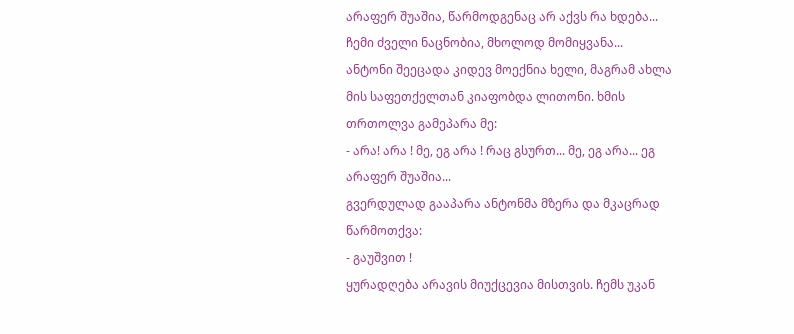არაფერ შუაშია, წარმოდგენაც არ აქვს რა ხდება... ჩემი ძველი ნაცნობია, მხოლოდ მომიყვანა...
ანტონი შეეცადა კიდევ მოექნია ხელი, მაგრამ ახლა მის საფეთქელთან კიაფობდა ლითონი. ხმის თრთოლვა გამეპარა მე:
- არა! არა ! მე, ეგ არა ! რაც გსურთ... მე, ეგ არა... ეგ არაფერ შუაშია...
გვერდულად გააპარა ანტონმა მზერა და მკაცრად წარმოთქვა:
- გაუშვით !
ყურადღება არავის მიუქცევია მისთვის. ჩემს უკან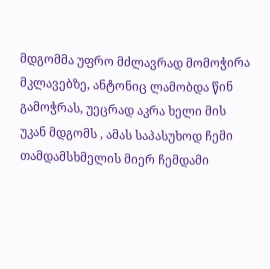მდგომმა უფრო მძლავრად მომოჭირა მკლავებზე, ანტონიც ლამობდა წინ გამოჭრას, უეცრად აკრა ხელი მის უკან მდგომს , ამას საპასუხოდ ჩემი თამდამსხმელის მიერ ჩემდამი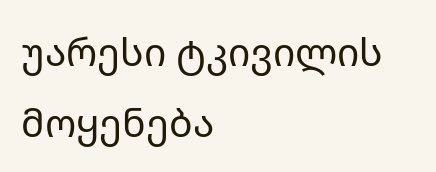უარესი ტკივილის მოყენება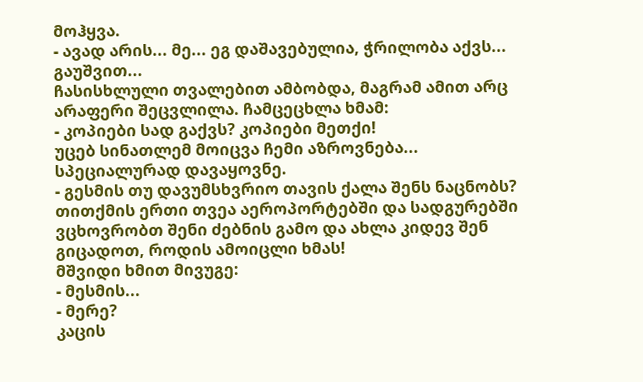მოჰყვა.
- ავად არის... მე... ეგ დაშავებულია, ჭრილობა აქვს... გაუშვით...
ჩასისხლული თვალებით ამბობდა, მაგრამ ამით არც არაფერი შეცვლილა. ჩამცეცხლა ხმამ:
- კოპიები სად გაქვს? კოპიები მეთქი!
უცებ სინათლემ მოიცვა ჩემი აზროვნება... სპეციალურად დავაყოვნე.
- გესმის თუ დავუმსხვრიო თავის ქალა შენს ნაცნობს? თითქმის ერთი თვეა აეროპორტებში და სადგურებში ვცხოვრობთ შენი ძებნის გამო და ახლა კიდევ შენ გიცადოთ, როდის ამოიცლი ხმას!
მშვიდი ხმით მივუგე:
- მესმის...
- მერე?
კაცის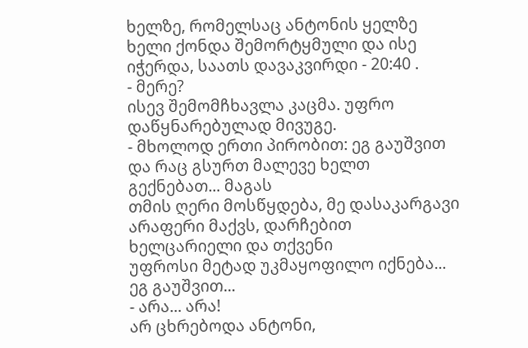ხელზე, რომელსაც ანტონის ყელზე ხელი ქონდა შემორტყმული და ისე იჭერდა, საათს დავაკვირდი - 20:40 .
- მერე?
ისევ შემომჩხავლა კაცმა. უფრო დაწყნარებულად მივუგე.
- მხოლოდ ერთი პირობით: ეგ გაუშვით და რაც გსურთ მალევე ხელთ გექნებათ... მაგას
თმის ღერი მოსწყდება, მე დასაკარგავი არაფერი მაქვს, დარჩებით ხელცარიელი და თქვენი
უფროსი მეტად უკმაყოფილო იქნება... ეგ გაუშვით...
- არა... არა!
არ ცხრებოდა ანტონი,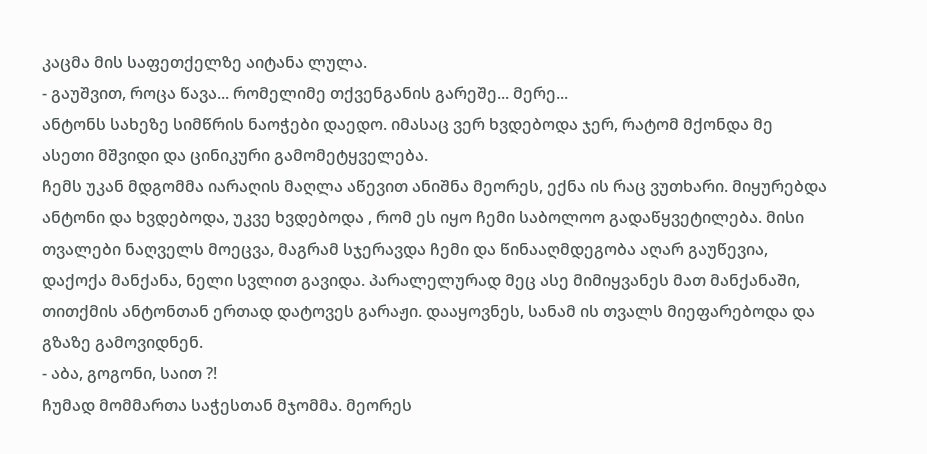კაცმა მის საფეთქელზე აიტანა ლულა.
- გაუშვით, როცა წავა... რომელიმე თქვენგანის გარეშე... მერე...
ანტონს სახეზე სიმწრის ნაოჭები დაედო. იმასაც ვერ ხვდებოდა ჯერ, რატომ მქონდა მე ასეთი მშვიდი და ცინიკური გამომეტყველება.
ჩემს უკან მდგომმა იარაღის მაღლა აწევით ანიშნა მეორეს, ექნა ის რაც ვუთხარი. მიყურებდა ანტონი და ხვდებოდა, უკვე ხვდებოდა , რომ ეს იყო ჩემი საბოლოო გადაწყვეტილება. მისი თვალები ნაღველს მოეცვა, მაგრამ სჯერავდა ჩემი და წინააღმდეგობა აღარ გაუწევია, დაქოქა მანქანა, ნელი სვლით გავიდა. პარალელურად მეც ასე მიმიყვანეს მათ მანქანაში, თითქმის ანტონთან ერთად დატოვეს გარაჟი. დააყოვნეს, სანამ ის თვალს მიეფარებოდა და გზაზე გამოვიდნენ.
- აბა, გოგონი, საით ?!
ჩუმად მომმართა საჭესთან მჯომმა. მეორეს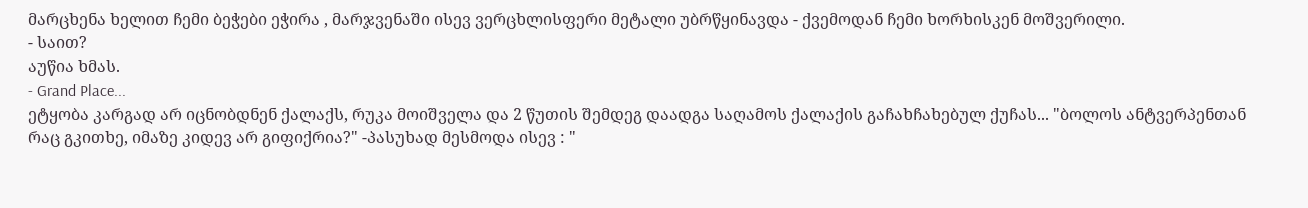მარცხენა ხელით ჩემი ბეჭები ეჭირა , მარჯვენაში ისევ ვერცხლისფერი მეტალი უბრწყინავდა - ქვემოდან ჩემი ხორხისკენ მოშვერილი.
- საით?
აუწია ხმას.
- Grand Place...
ეტყობა კარგად არ იცნობდნენ ქალაქს, რუკა მოიშველა და 2 წუთის შემდეგ დაადგა საღამოს ქალაქის გაჩახჩახებულ ქუჩას... "ბოლოს ანტვერპენთან რაც გკითხე, იმაზე კიდევ არ გიფიქრია?" -პასუხად მესმოდა ისევ : "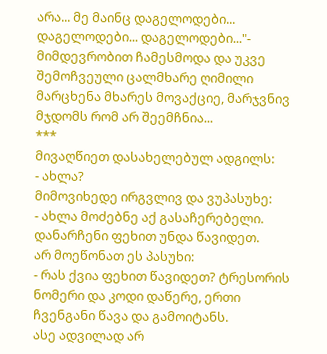არა... მე მაინც დაგელოდები... დაგელოდები... დაგელოდები..."- მიმდევრობით ჩამესმოდა და უკვე შემოჩვეული ცალმხარე ღიმილი მარცხენა მხარეს მოვაქციე, მარჯვნივ მჯდომს რომ არ შეემჩნია...
***
მივაღწიეთ დასახელებულ ადგილს:
- ახლა?
მიმოვიხედე ირგვლივ და ვუპასუხე:
- ახლა მოძებნე აქ გასაჩერებელი. დანარჩენი ფეხით უნდა წავიდეთ.
არ მოეწონათ ეს პასუხი:
- რას ქვია ფეხით წავიდეთ? ტრესორის ნომერი და კოდი დაწერე, ერთი ჩვენგანი წავა და გამოიტანს.
ასე ადვილად არ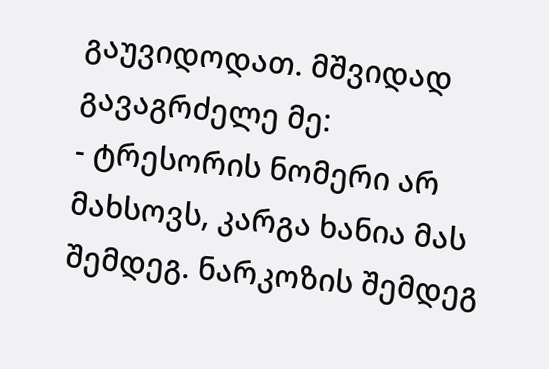გაუვიდოდათ. მშვიდად გავაგრძელე მე:
- ტრესორის ნომერი არ მახსოვს, კარგა ხანია მას შემდეგ. ნარკოზის შემდეგ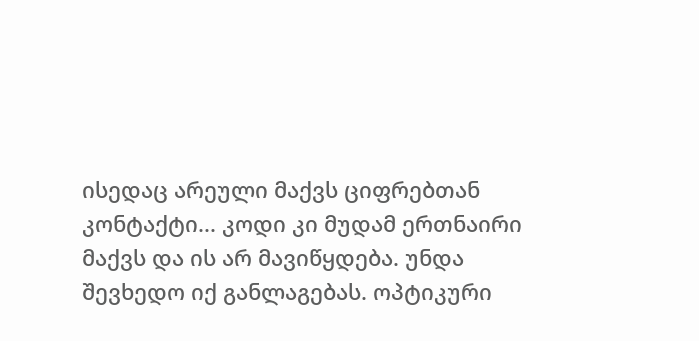ისედაც არეული მაქვს ციფრებთან კონტაქტი... კოდი კი მუდამ ერთნაირი მაქვს და ის არ მავიწყდება. უნდა შევხედო იქ განლაგებას. ოპტიკური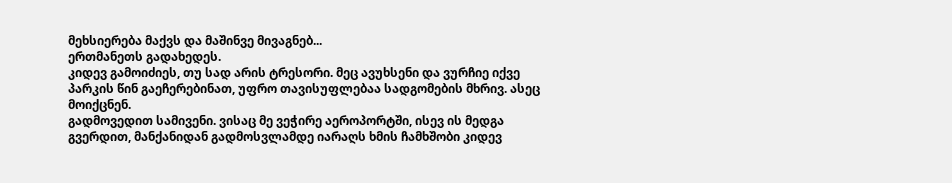მეხსიერება მაქვს და მაშინვე მივაგნებ...
ერთმანეთს გადახედეს.
კიდევ გამოიძიეს, თუ სად არის ტრესორი. მეც ავუხსენი და ვურჩიე იქვე პარკის წინ გაეჩერებინათ, უფრო თავისუფლებაა სადგომების მხრივ. ასეც მოიქცნენ.
გადმოვედით სამივენი. ვისაც მე ვეჭირე აეროპორტში, ისევ ის მედგა გვერდით, მანქანიდან გადმოსვლამდე იარაღს ხმის ჩამხშობი კიდევ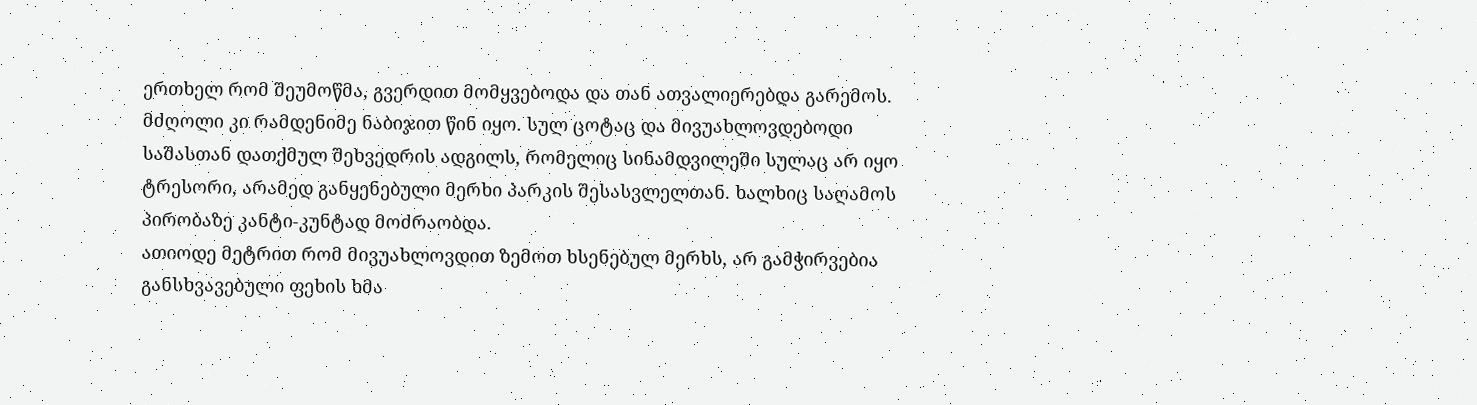ერთხელ რომ შეუმოწმა, გვერდით მომყვებოდა და თან ათვალიერებდა გარემოს. მძღოლი კი რამდენიმე ნაბიჯით წინ იყო. სულ ცოტაც და მივუახლოვდებოდი საშასთან დათქმულ შეხვედრის ადგილს, რომელიც სინამდვილეში სულაც არ იყო ტრესორი, არამედ განყენებული მერხი პარკის შესასვლელთან. ხალხიც საღამოს პირობაზე კანტი-კუნტად მოძრაობდა.
ათიოდე მეტრით რომ მივუახლოვდით ზემოთ ხსენებულ მერხს, არ გამჭირვებია განსხვავებული ფეხის ხმა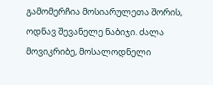გამომერჩია მოსიარულეთა შორის, ოდნავ შევანელე ნაბიჯი. ძალა მოვიკრიბე, მოსალოდნელი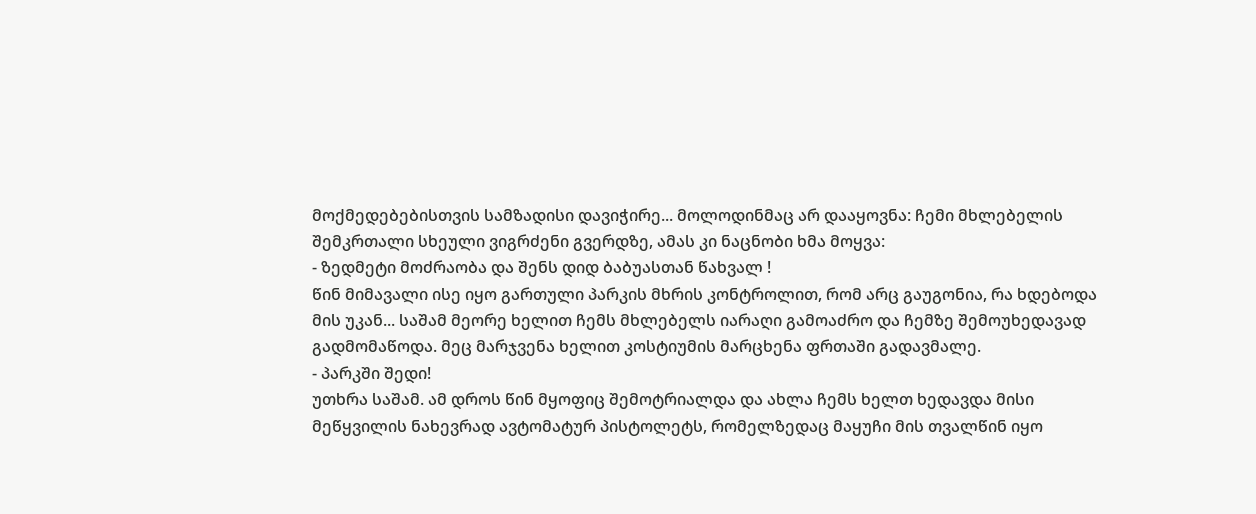მოქმედებებისთვის სამზადისი დავიჭირე... მოლოდინმაც არ დააყოვნა: ჩემი მხლებელის შემკრთალი სხეული ვიგრძენი გვერდზე, ამას კი ნაცნობი ხმა მოყვა:
- ზედმეტი მოძრაობა და შენს დიდ ბაბუასთან წახვალ !
წინ მიმავალი ისე იყო გართული პარკის მხრის კონტროლით, რომ არც გაუგონია, რა ხდებოდა მის უკან... საშამ მეორე ხელით ჩემს მხლებელს იარაღი გამოაძრო და ჩემზე შემოუხედავად გადმომაწოდა. მეც მარჯვენა ხელით კოსტიუმის მარცხენა ფრთაში გადავმალე.
- პარკში შედი!
უთხრა საშამ. ამ დროს წინ მყოფიც შემოტრიალდა და ახლა ჩემს ხელთ ხედავდა მისი მეწყვილის ნახევრად ავტომატურ პისტოლეტს, რომელზედაც მაყუჩი მის თვალწინ იყო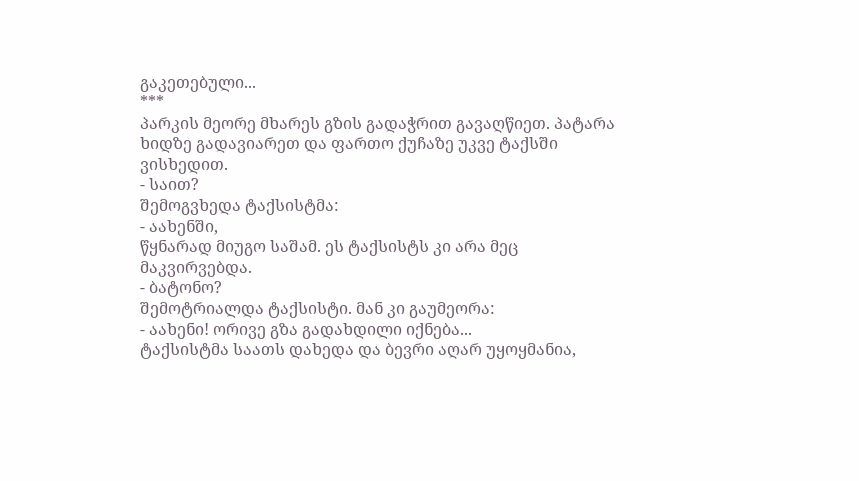გაკეთებული...
***
პარკის მეორე მხარეს გზის გადაჭრით გავაღწიეთ. პატარა ხიდზე გადავიარეთ და ფართო ქუჩაზე უკვე ტაქსში ვისხედით.
- საით?
შემოგვხედა ტაქსისტმა:
- აახენში,
წყნარად მიუგო საშამ. ეს ტაქსისტს კი არა მეც მაკვირვებდა.
- ბატონო?
შემოტრიალდა ტაქსისტი. მან კი გაუმეორა:
- აახენი! ორივე გზა გადახდილი იქნება...
ტაქსისტმა საათს დახედა და ბევრი აღარ უყოყმანია,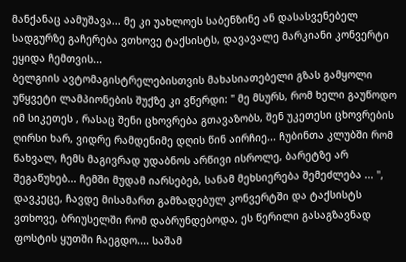მანქანაც აამუშავა... მე კი უახლოეს საბენზინე ან დასასვენებელ სადგურზე გაჩერება ვთხოვე ტაქსისტს, დავავალე მარკიანი კონვერტი ეყიდა ჩემთვის...
ბელგიის ავტომაგისტრელებისთვის მახასიათებელი გზას გამყოლი უწყვეტი ლამპიონების შუქზე კი ვწერდი: " მე მსურს, რომ ხელი გაუწოდო იმ სიკეთეს , რასაც შენი ცხოვრება გთავაზობს, შენ უკეთესი ცხოვრების ღირსი ხარ, ვიდრე რამდენიმე დღის წინ აირჩიე... ჩუბინთა კლუბში რომ წახვალ, ჩემს მაგივრად უდაბნოს არწივი ისროლე, ბარეტზე არ შეგაწუხებ... ჩემში მუდამ იარსებებ, სანამ მეხსიერება შემეძლება ... ", დავკეცე, ჩავდე მისამართ გამზადებულ კონვერტში და ტაქსისტს ვთხოვე, ბრიუსელში რომ დაბრუნდებოდა, ეს წერილი გასაგზავნად ფოსტის ყუთში ჩაეგდო.... საშამ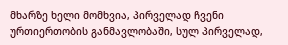მხარზე ხელი მომხვია, პირველად ჩვენი ურთიერთობის განმავლობაში, სულ პირველად,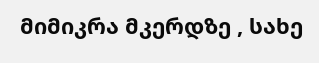მიმიკრა მკერდზე , სახე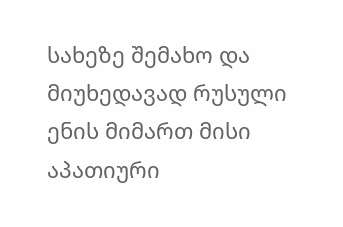სახეზე შემახო და მიუხედავად რუსული ენის მიმართ მისი აპათიური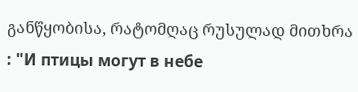განწყობისა, რატომღაც რუსულად მითხრა : "И птицы могут в небе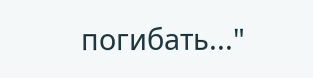погибать..."